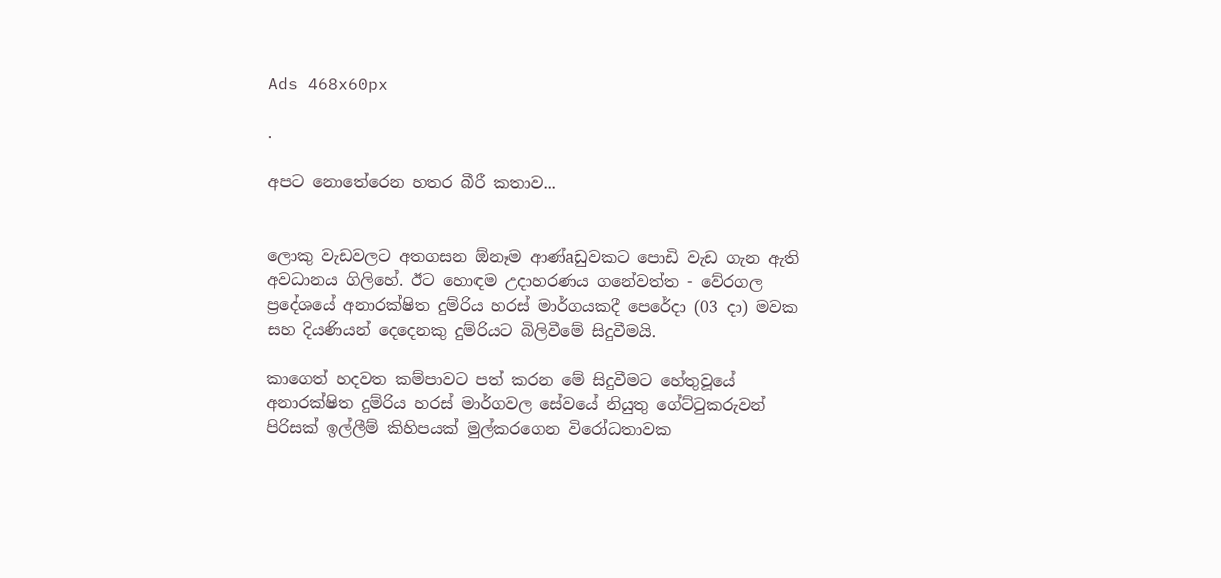Ads 468x60px

.

අපට නොතේරෙන හතර බීරී කතාව...


ලොකු වැඩවලට අතගසන ඕනෑම ආණ්‌aඩුවකට පොඩි වැඩ ගැන ඇති අවධානය ගිලිහේ. ඊට හොඳම උදාහරණය ගනේවත්ත - වේරගල ප්‍රදේශයේ අනාරක්‌ෂිත දුම්රිය හරස්‌ මාර්ගයකදී පෙරේදා (03 දා) මවක සහ දියණියන් දෙදෙනකු දුම්රියට බිලිවීමේ සිදුවීමයි.

කාගෙත් හදවත කම්පාවට පත් කරන මේ සිදුවීමට හේතුවූයේ අනාරක්‌ෂිත දුම්රිය හරස්‌ මාර්ගවල සේවයේ නියුතු ගේට්‌ටුකරුවන්
පිරිසක්‌ ඉල්ලීම් කිහිපයක්‌ මුල්කරගෙන විරෝධතාවක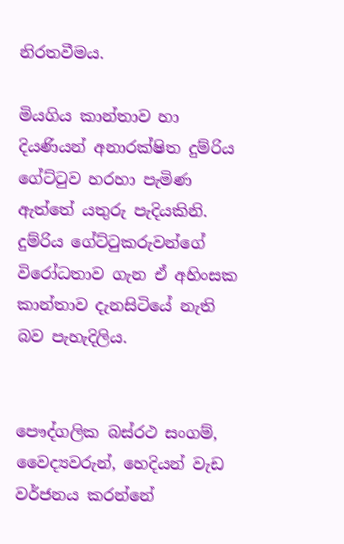නිරතවීමය.

මියගිය කාන්තාව හා දියණියන් අනාරක්‌ෂිත දුම්රිය ගේට්‌ටුව හරහා පැමිණ ඇත්තේ යතුරු පැදියකිනි. දුම්රිය ගේට්‌ටුකරුවන්ගේ විරෝධතාව ගැන ඒ අහිංසක කාන්තාව දැනසිටියේ නැති බව පැහැදිලිය.


පෞද්ගලික බස්‌රථ සංගම්, වෛද්‍යවරුන්, හෙදියන් වැඩ වර්ජනය කරන්නේ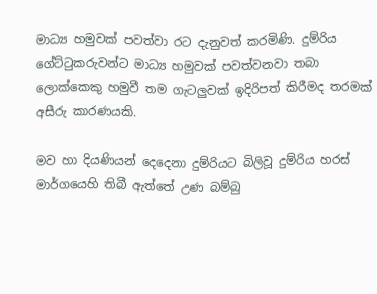මාධ්‍ය හමුවක්‌ පවත්වා රට දැනුවත් කරමිණි. දුම්රිය ගේට්‌ටුකරුවන්ට මාධ්‍ය හමුවක්‌ පවත්වනවා තබා ලොක්‌කෙකු හමුවී තම ගැටලුවක්‌ ඉදිරිපත් කිරීමද තරමක්‌ අසීරු කාරණයකි.

මව හා දියණියන් දෙදෙනා දුම්රියට බිලිවූ දුම්රිය හරස්‌ මාර්ගයෙහි තිබී ඇත්තේ උණ බම්බු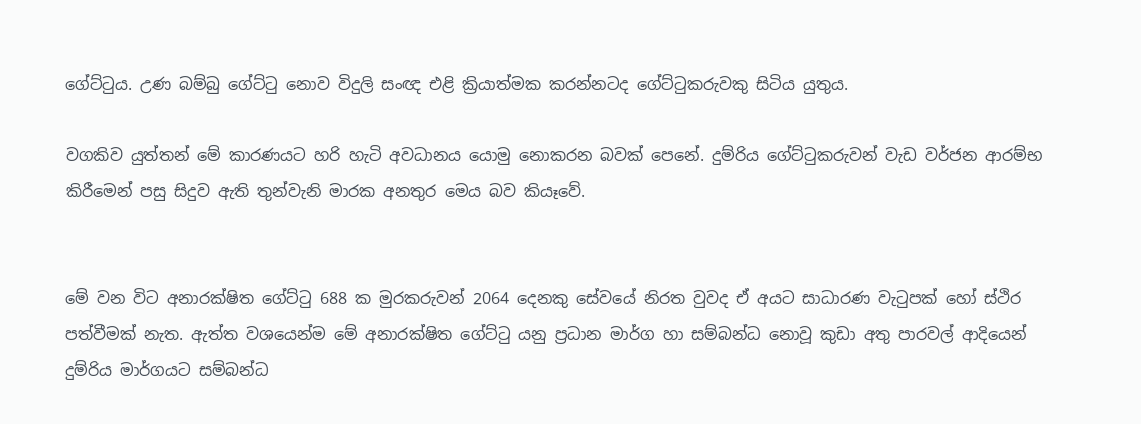ගේට්‌ටුය. උණ බම්බු ගේට්‌ටු නොව විදුලි සංඥ එළි ක්‍රියාත්මක කරන්නටද ගේට්‌ටුකරුවකු සිටිය යුතුය.

වගකිව යුත්තන් මේ කාරණයට හරි හැටි අවධානය යොමු නොකරන බවක්‌ පෙනේ. දුම්රිය ගේට්‌ටුකරුවන් වැඩ වර්ජන ආරම්භ කිරීමෙන් පසු සිදුව ඇති තුන්වැනි මාරක අනතුර මෙය බව කියෑවේ.


මේ වන විට අනාරක්‌ෂිත ගේට්‌ටු 688 ක මුරකරුවන් 2064 දෙනකු සේවයේ නිරත වුවද ඒ අයට සාධාරණ වැටුපක්‌ හෝ ස්‌ථිර පත්වීමක්‌ නැත. ඇත්ත වශයෙන්ම මේ අනාරක්‌ෂිත ගේට්‌ටු යනු ප්‍රධාන මාර්ග හා සම්බන්ධ නොවූ කුඩා අතු පාරවල් ආදියෙන් දුම්රිය මාර්ගයට සම්බන්ධ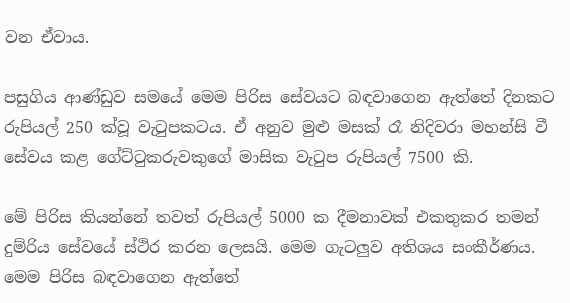වන ඒවාය.

පසුගිය ආණ්‌ඩුව සමයේ මෙම පිරිස සේවයට බඳවාගෙන ඇත්තේ දිනකට රුපියල් 250 ක්‌වූ වැටුපකටය. ඒ අනුව මුළු මසක්‌ රෑ නිදිවරා මහන්සි වී සේවය කළ ගේට්‌ටුකරුවකුගේ මාසික වැටුප රුපියල් 7500 කි.

මේ පිරිස කියන්නේ තවත් රුපියල් 5000 ක දීමනාවක්‌ එකතුකර තමන් දුම්රිය සේවයේ ස්‌ථිර කරන ලෙසයි. මෙම ගැටලුව අතිශය සංකීර්ණය. මෙම පිරිස බඳවාගෙන ඇත්තේ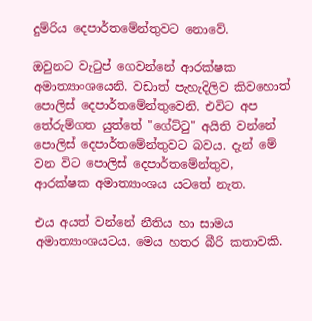දුම්රිය දෙපාර්තමේන්තුවට නොවේ.

ඔවුනට වැටුප් ගෙවන්නේ ආරක්‌ෂක අමාත්‍යාංශයෙනි. වඩාත් පැහැදිලිව කිවහොත් පොලිස්‌ දෙපාර්තමේන්තුවෙනි. එවිට අප තේරුම්ගත යුත්තේ "ගේට්‌ටු" අයිති වන්නේ පොලිස්‌ දෙපාර්තමේන්තුවට බවය. දැන් මේ වන විට පොලිස්‌ දෙපාර්තමේන්තුව, ආරක්‌ෂක අමාත්‍යාංශය යටතේ නැත.

එය අයත් වන්නේ නීතිය හා සාමය අමාත්‍යාංශයටය. මෙය හතර බීරි කතාවකි.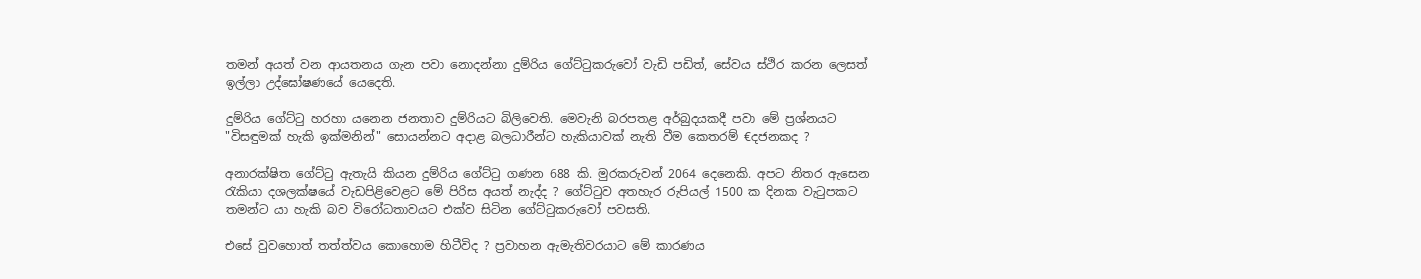තමන් අයත් වන ආයතනය ගැන පවා නොදන්නා දුම්රිය ගේට්‌ටුකරුවෝ වැඩි පඩිත්, සේවය ස්‌ථිර කරන ලෙසත් ඉල්ලා උද්ඝෝෂණයේ යෙදෙති.

දුම්රිය ගේට්‌ටු හරහා යනෙන ජනතාව දුම්රියට බිලිවෙති. මෙවැනි බරපතළ අර්බුදයකදී පවා මේ ප්‍රශ්නයට "විසඳුමක්‌ හැකි ඉක්‌මනින්" සොයන්නට අදාළ බලධාරීන්ට හැකියාවක්‌ නැති වීම කෙතරම් €දජනකද ?

අනාරක්‌ෂිත ගේට්‌ටු ඇතැයි කියන දුම්රිය ගේට්‌ටු ගණන 688 කි. මුරකරුවන් 2064 දෙනෙකි. අපට නිතර ඇසෙන රැකියා දශලක්‌ෂයේ වැඩපිළිවෙළට මේ පිරිස අයත් නැද්ද ? ගේට්‌ටුව අතහැර රුපියල් 1500 ක දිනක වැටුපකට තමන්ට යා හැකි බව විරෝධතාවයට එක්‌ව සිටින ගේට්‌ටුකරුවෝ පවසති.

එසේ වුවහොත් තත්ත්වය කොහොම හිටීවිද ? ප්‍රවාහන ඇමැතිවරයාට මේ කාරණය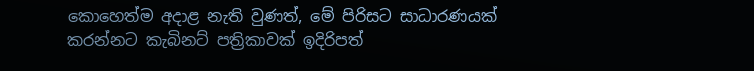කොහෙත්ම අදාළ නැති වුණත්, මේ පිරිසට සාධාරණයක්‌ කරන්නට කැබිනට්‌ පත්‍රිකාවක්‌ ඉදිරිපත්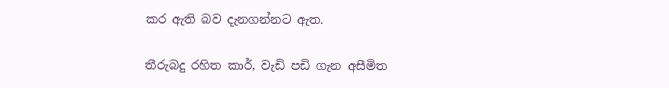කර ඇති බව දැනගන්නට ඇත.

තීරුබදු රහිත කාර්, වැඩි පඩි ගැන අසීමිත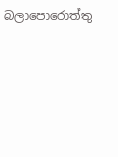බලාපොරොත්තු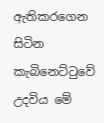ඇතිකරගෙන සිටින කැබිනෙට්‌ටුවේ උදවිය මේ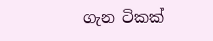ගැන ටිකක්‌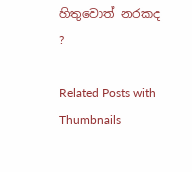හිතුවොත් නරකද ?

Related Posts with Thumbnails